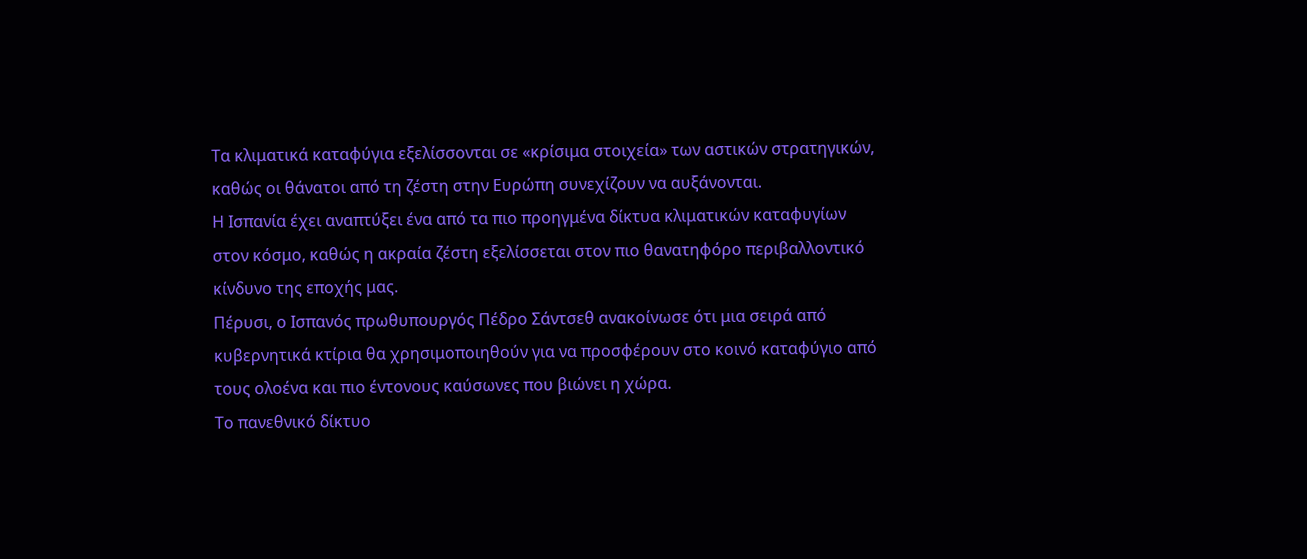Τα κλιματικά καταφύγια εξελίσσονται σε «κρίσιμα στοιχεία» των αστικών στρατηγικών, καθώς οι θάνατοι από τη ζέστη στην Ευρώπη συνεχίζουν να αυξάνονται.
Η Ισπανία έχει αναπτύξει ένα από τα πιο προηγμένα δίκτυα κλιματικών καταφυγίων στον κόσμο, καθώς η ακραία ζέστη εξελίσσεται στον πιο θανατηφόρο περιβαλλοντικό κίνδυνο της εποχής μας.
Πέρυσι, ο Ισπανός πρωθυπουργός Πέδρο Σάντσεθ ανακοίνωσε ότι μια σειρά από κυβερνητικά κτίρια θα χρησιμοποιηθούν για να προσφέρουν στο κοινό καταφύγιο από τους ολοένα και πιο έντονους καύσωνες που βιώνει η χώρα.
Το πανεθνικό δίκτυο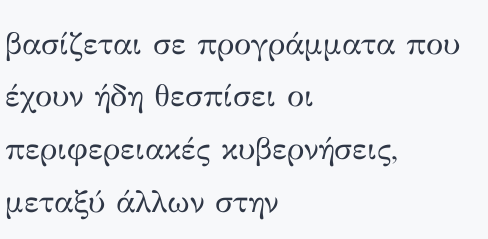βασίζεται σε προγράμματα που έχουν ήδη θεσπίσει οι περιφερειακές κυβερνήσεις, μεταξύ άλλων στην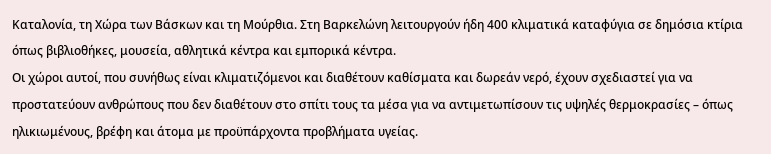Καταλονία, τη Χώρα των Βάσκων και τη Μούρθια. Στη Βαρκελώνη λειτουργούν ήδη 400 κλιματικά καταφύγια σε δημόσια κτίρια όπως βιβλιοθήκες, μουσεία, αθλητικά κέντρα και εμπορικά κέντρα.
Οι χώροι αυτοί, που συνήθως είναι κλιματιζόμενοι και διαθέτουν καθίσματα και δωρεάν νερό, έχουν σχεδιαστεί για να προστατεύουν ανθρώπους που δεν διαθέτουν στο σπίτι τους τα μέσα για να αντιμετωπίσουν τις υψηλές θερμοκρασίες – όπως ηλικιωμένους, βρέφη και άτομα με προϋπάρχοντα προβλήματα υγείας.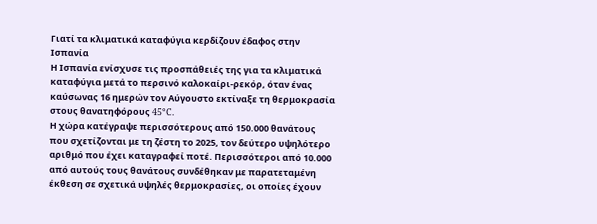Γιατί τα κλιματικά καταφύγια κερδίζουν έδαφος στην Ισπανία
Η Ισπανία ενίσχυσε τις προσπάθειές της για τα κλιματικά καταφύγια μετά το περσινό καλοκαίρι-ρεκόρ, όταν ένας καύσωνας 16 ημερών τον Αύγουστο εκτίναξε τη θερμοκρασία στους θανατηφόρους 45°C.
Η χώρα κατέγραψε περισσότερους από 150.000 θανάτους που σχετίζονται με τη ζέστη το 2025, τον δεύτερο υψηλότερο αριθμό που έχει καταγραφεί ποτέ. Περισσότεροι από 10.000 από αυτούς τους θανάτους συνδέθηκαν με παρατεταμένη έκθεση σε σχετικά υψηλές θερμοκρασίες, οι οποίες έχουν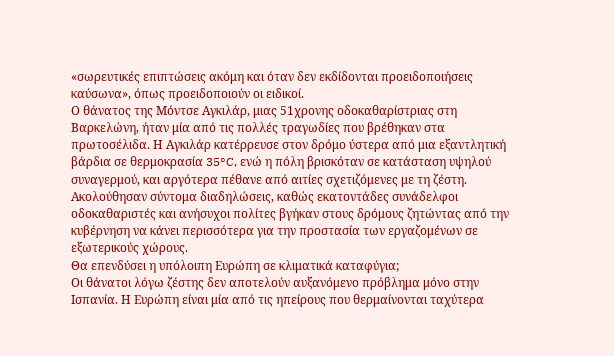«σωρευτικές επιπτώσεις ακόμη και όταν δεν εκδίδονται προειδοποιήσεις καύσωνα», όπως προειδοποιούν οι ειδικοί.
Ο θάνατος της Μόντσε Αγκιλάρ, μιας 51χρονης οδοκαθαρίστριας στη Βαρκελώνη, ήταν μία από τις πολλές τραγωδίες που βρέθηκαν στα πρωτοσέλιδα. Η Αγκιλάρ κατέρρευσε στον δρόμο ύστερα από μια εξαντλητική βάρδια σε θερμοκρασία 35°C, ενώ η πόλη βρισκόταν σε κατάσταση υψηλού συναγερμού, και αργότερα πέθανε από αιτίες σχετιζόμενες με τη ζέστη.
Ακολούθησαν σύντομα διαδηλώσεις, καθώς εκατοντάδες συνάδελφοι οδοκαθαριστές και ανήσυχοι πολίτες βγήκαν στους δρόμους ζητώντας από την κυβέρνηση να κάνει περισσότερα για την προστασία των εργαζομένων σε εξωτερικούς χώρους.
Θα επενδύσει η υπόλοιπη Ευρώπη σε κλιματικά καταφύγια;
Οι θάνατοι λόγω ζέστης δεν αποτελούν αυξανόμενο πρόβλημα μόνο στην Ισπανία. Η Ευρώπη είναι μία από τις ηπείρους που θερμαίνονται ταχύτερα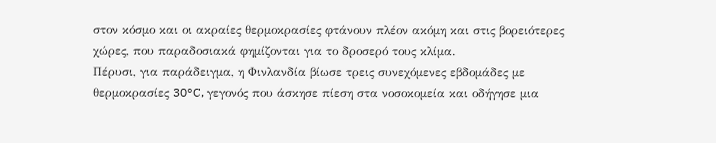στον κόσμο και οι ακραίες θερμοκρασίες φτάνουν πλέον ακόμη και στις βορειότερες χώρες, που παραδοσιακά φημίζονται για το δροσερό τους κλίμα.
Πέρυσι, για παράδειγμα, η Φινλανδία βίωσε τρεις συνεχόμενες εβδομάδες με θερμοκρασίες 30°C, γεγονός που άσκησε πίεση στα νοσοκομεία και οδήγησε μια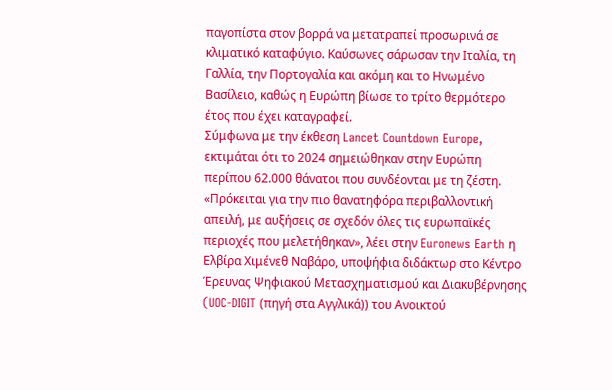παγοπίστα στον βορρά να μετατραπεί προσωρινά σε κλιματικό καταφύγιο. Καύσωνες σάρωσαν την Ιταλία, τη Γαλλία, την Πορτογαλία και ακόμη και το Ηνωμένο Βασίλειο, καθώς η Ευρώπη βίωσε το τρίτο θερμότερο έτος που έχει καταγραφεί.
Σύμφωνα με την έκθεση Lancet Countdown Europe, εκτιμάται ότι το 2024 σημειώθηκαν στην Ευρώπη περίπου 62.000 θάνατοι που συνδέονται με τη ζέστη.
«Πρόκειται για την πιο θανατηφόρα περιβαλλοντική απειλή, με αυξήσεις σε σχεδόν όλες τις ευρωπαϊκές περιοχές που μελετήθηκαν», λέει στην Euronews Earth η Ελβίρα Χιμένεθ Ναβάρο, υποψήφια διδάκτωρ στο Κέντρο Έρευνας Ψηφιακού Μετασχηματισμού και Διακυβέρνησης (UOC-DIGIT (πηγή στα Αγγλικά)) του Ανοικτού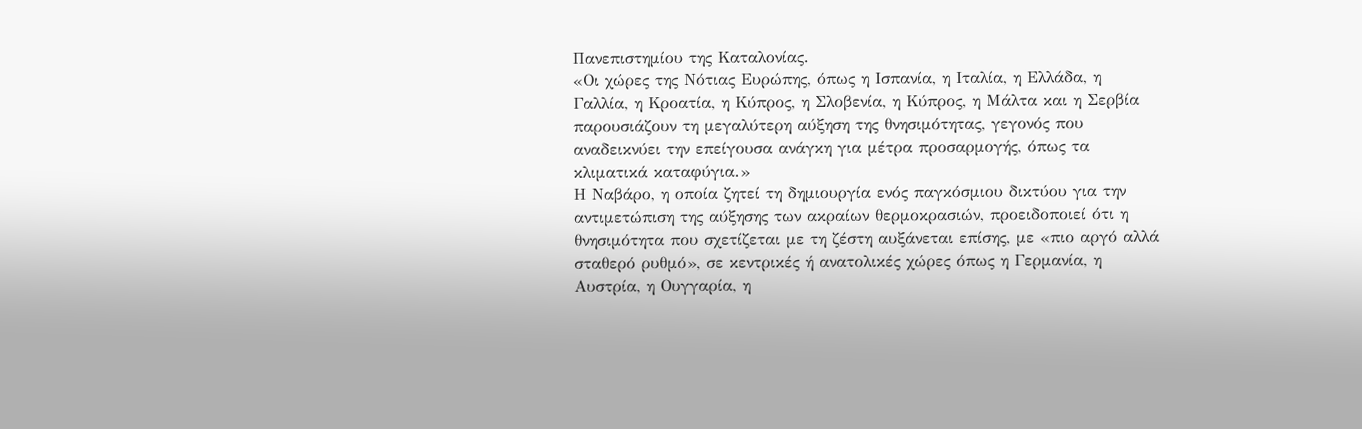Πανεπιστημίου της Καταλονίας.
«Οι χώρες της Νότιας Ευρώπης, όπως η Ισπανία, η Ιταλία, η Ελλάδα, η Γαλλία, η Κροατία, η Κύπρος, η Σλοβενία, η Κύπρος, η Μάλτα και η Σερβία παρουσιάζουν τη μεγαλύτερη αύξηση της θνησιμότητας, γεγονός που αναδεικνύει την επείγουσα ανάγκη για μέτρα προσαρμογής, όπως τα κλιματικά καταφύγια.»
Η Ναβάρο, η οποία ζητεί τη δημιουργία ενός παγκόσμιου δικτύου για την αντιμετώπιση της αύξησης των ακραίων θερμοκρασιών, προειδοποιεί ότι η θνησιμότητα που σχετίζεται με τη ζέστη αυξάνεται επίσης, με «πιο αργό αλλά σταθερό ρυθμό», σε κεντρικές ή ανατολικές χώρες όπως η Γερμανία, η Αυστρία, η Ουγγαρία, η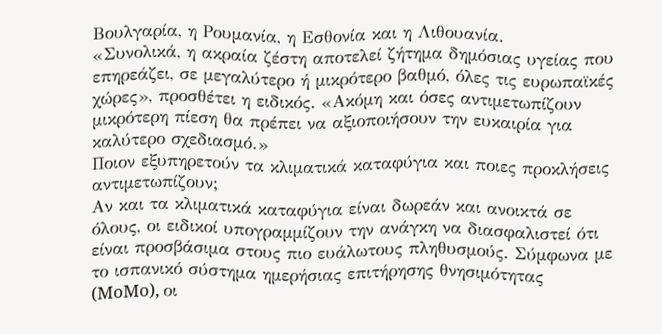Βουλγαρία, η Ρουμανία, η Εσθονία και η Λιθουανία.
«Συνολικά, η ακραία ζέστη αποτελεί ζήτημα δημόσιας υγείας που επηρεάζει, σε μεγαλύτερο ή μικρότερο βαθμό, όλες τις ευρωπαϊκές χώρες», προσθέτει η ειδικός. «Ακόμη και όσες αντιμετωπίζουν μικρότερη πίεση θα πρέπει να αξιοποιήσουν την ευκαιρία για καλύτερο σχεδιασμό.»
Ποιον εξυπηρετούν τα κλιματικά καταφύγια και ποιες προκλήσεις αντιμετωπίζουν;
Αν και τα κλιματικά καταφύγια είναι δωρεάν και ανοικτά σε όλους, οι ειδικοί υπογραμμίζουν την ανάγκη να διασφαλιστεί ότι είναι προσβάσιμα στους πιο ευάλωτους πληθυσμούς. Σύμφωνα με το ισπανικό σύστημα ημερήσιας επιτήρησης θνησιμότητας (MoMo), οι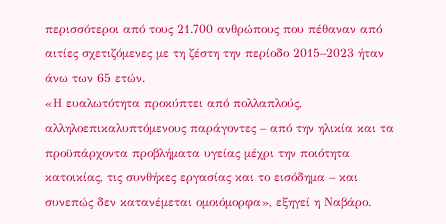περισσότεροι από τους 21.700 ανθρώπους που πέθαναν από αιτίες σχετιζόμενες με τη ζέστη την περίοδο 2015–2023 ήταν άνω των 65 ετών.
«Η ευαλωτότητα προκύπτει από πολλαπλούς, αλληλοεπικαλυπτόμενους παράγοντες – από την ηλικία και τα προϋπάρχοντα προβλήματα υγείας μέχρι την ποιότητα κατοικίας, τις συνθήκες εργασίας και το εισόδημα – και συνεπώς δεν κατανέμεται ομοιόμορφα», εξηγεί η Ναβάρο.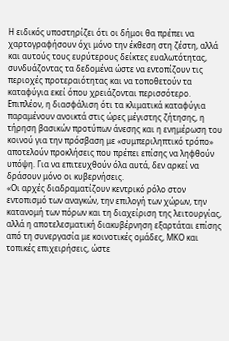Η ειδικός υποστηρίζει ότι οι δήμοι θα πρέπει να χαρτογραφήσουν όχι μόνο την έκθεση στη ζέστη, αλλά και αυτούς τους ευρύτερους δείκτες ευαλωτότητας, συνδυάζοντας τα δεδομένα ώστε να εντοπίζουν τις περιοχές προτεραιότητας και να τοποθετούν τα καταφύγια εκεί όπου χρειάζονται περισσότερο.
Επιπλέον, η διασφάλιση ότι τα κλιματικά καταφύγια παραμένουν ανοικτά στις ώρες μέγιστης ζήτησης, η τήρηση βασικών προτύπων άνεσης και η ενημέρωση του κοινού για την πρόσβαση με «συμπεριληπτικό τρόπο» αποτελούν προκλήσεις που πρέπει επίσης να ληφθούν υπόψη. Για να επιτευχθούν όλα αυτά, δεν αρκεί να δράσουν μόνο οι κυβερνήσεις.
«Οι αρχές διαδραματίζουν κεντρικό ρόλο στον εντοπισμό των αναγκών, την επιλογή των χώρων, την κατανομή των πόρων και τη διαχείριση της λειτουργίας, αλλά η αποτελεσματική διακυβέρνηση εξαρτάται επίσης από τη συνεργασία με κοινοτικές ομάδες, ΜΚΟ και τοπικές επιχειρήσεις, ώστε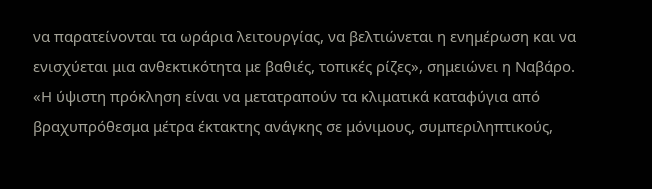να παρατείνονται τα ωράρια λειτουργίας, να βελτιώνεται η ενημέρωση και να ενισχύεται μια ανθεκτικότητα με βαθιές, τοπικές ρίζες», σημειώνει η Ναβάρο.
«Η ύψιστη πρόκληση είναι να μετατραπούν τα κλιματικά καταφύγια από βραχυπρόθεσμα μέτρα έκτακτης ανάγκης σε μόνιμους, συμπεριληπτικούς,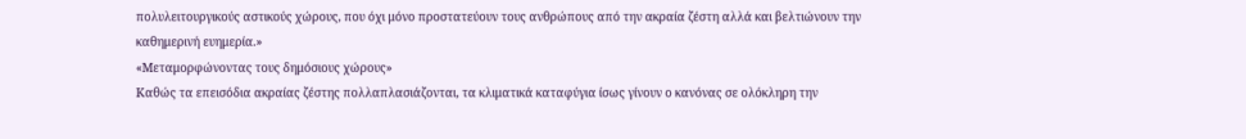πολυλειτουργικούς αστικούς χώρους, που όχι μόνο προστατεύουν τους ανθρώπους από την ακραία ζέστη αλλά και βελτιώνουν την καθημερινή ευημερία.»
«Μεταμορφώνοντας τους δημόσιους χώρους»
Καθώς τα επεισόδια ακραίας ζέστης πολλαπλασιάζονται, τα κλιματικά καταφύγια ίσως γίνουν ο κανόνας σε ολόκληρη την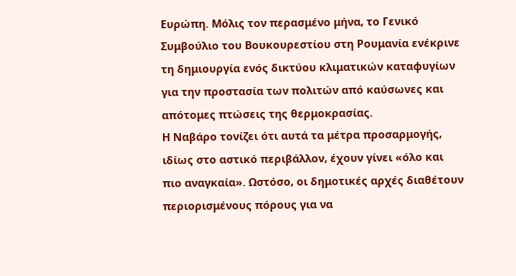Ευρώπη. Μόλις τον περασμένο μήνα, το Γενικό Συμβούλιο του Βουκουρεστίου στη Ρουμανία ενέκρινε τη δημιουργία ενός δικτύου κλιματικών καταφυγίων για την προστασία των πολιτών από καύσωνες και απότομες πτώσεις της θερμοκρασίας.
Η Ναβάρο τονίζει ότι αυτά τα μέτρα προσαρμογής, ιδίως στο αστικό περιβάλλον, έχουν γίνει «όλο και πιο αναγκαία». Ωστόσο, οι δημοτικές αρχές διαθέτουν περιορισμένους πόρους για να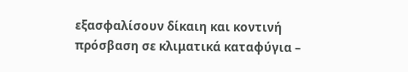εξασφαλίσουν δίκαιη και κοντινή πρόσβαση σε κλιματικά καταφύγια –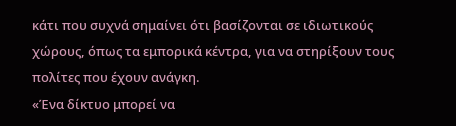κάτι που συχνά σημαίνει ότι βασίζονται σε ιδιωτικούς χώρους, όπως τα εμπορικά κέντρα, για να στηρίξουν τους πολίτες που έχουν ανάγκη.
«Ένα δίκτυο μπορεί να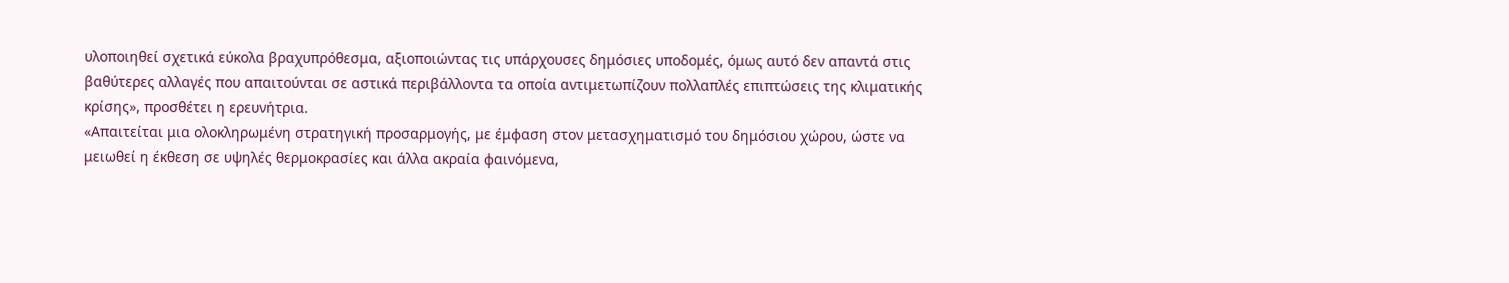υλοποιηθεί σχετικά εύκολα βραχυπρόθεσμα, αξιοποιώντας τις υπάρχουσες δημόσιες υποδομές, όμως αυτό δεν απαντά στις βαθύτερες αλλαγές που απαιτούνται σε αστικά περιβάλλοντα τα οποία αντιμετωπίζουν πολλαπλές επιπτώσεις της κλιματικής κρίσης», προσθέτει η ερευνήτρια.
«Απαιτείται μια ολοκληρωμένη στρατηγική προσαρμογής, με έμφαση στον μετασχηματισμό του δημόσιου χώρου, ώστε να μειωθεί η έκθεση σε υψηλές θερμοκρασίες και άλλα ακραία φαινόμενα,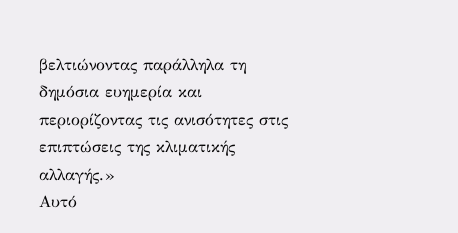βελτιώνοντας παράλληλα τη δημόσια ευημερία και περιορίζοντας τις ανισότητες στις επιπτώσεις της κλιματικής αλλαγής.»
Αυτό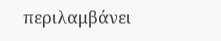περιλαμβάνει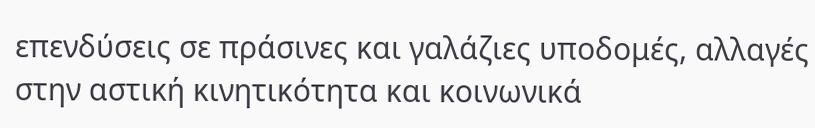επενδύσεις σε πράσινες και γαλάζιες υποδομές, αλλαγές στην αστική κινητικότητα και κοινωνικά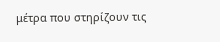μέτρα που στηρίζουν τις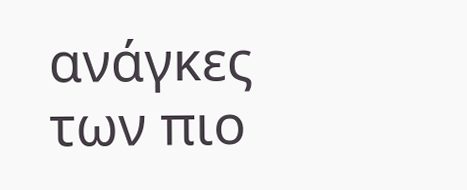ανάγκες των πιο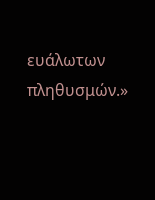ευάλωτων πληθυσμών.»